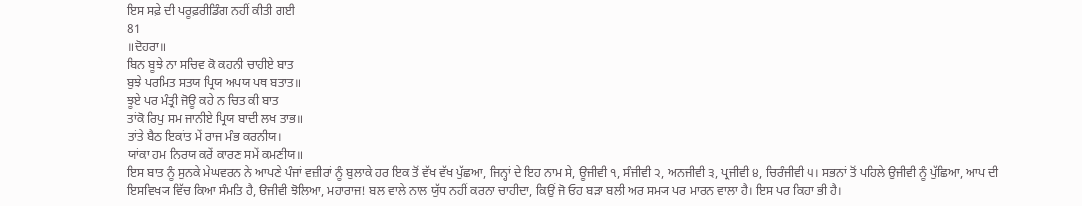ਇਸ ਸਫ਼ੇ ਦੀ ਪਰੂਫ਼ਰੀਡਿੰਗ ਨਹੀਂ ਕੀਤੀ ਗਈ
81
॥ਦੋਹਰਾ॥
ਬਿਨ ਬੂਝੇ ਨਾ ਸਚਿਵ ਕੋ ਕਹਨੀ ਚਾਹੀਏ ਬਾਤ
ਬੁਝੇ ਪਰਮਿਤ ਸਤਯ ਪ੍ਰਿਯ ਅਪਯ ਪਥ ਬਤਾਤ॥
ਝੂਏ ਪਰ ਮੰਤ੍ਰੀ ਜੋਊ ਕਹੇ ਨ ਚਿਤ ਕੀ ਬਾਤ
ਤਾਂਕੋ ਰਿਪੁ ਸਮ ਜਾਨੀਏ ਪ੍ਰਿਯ ਬਾਦੀ ਲਖ ਤਾਭ॥
ਤਾਂਤੇ ਬੈਠ ਇਕਾਂਤ ਮੇਂ ਰਾਜ ਮੰਭ ਕਰਨੀਯ।
ਯਾਂਕਾ ਹਮ ਨਿਰਯ ਕਰੇਂ ਕਾਰਣ ਸਮੇਂ ਕਮਣੀਯ॥
ਇਸ ਬਾਤ ਨੂੰ ਸੁਨਕੇ ਮੇਘਵਰਨ ਨੇ ਆਪਣੇ ਪੰਜਾਂ ਵਜ਼ੀਰਾਂ ਨੂੰ ਬੁਲਾਕੇ ਹਰ ਇਕ ਤੋਂ ਵੱਖ ਵੱਖ ਪੁੱਛਆ, ਜਿਨ੍ਹਾਂ ਦੇ ਇਹ ਨਾਮ ਸੇ, ਊਜੀਵੀ ੧, ਸੰਜੀਵੀ ੨, ਅਨਜੀਵੀ ੩, ਪ੍ਰਜੀਵੀ ੪, ਚਿਰੰਜੀਵੀ ੫। ਸਭਨਾਂ ਤੋਂ ਪਹਿਲੇ ਉਜੀਵੀ ਨੂੰ ਪੁੱਛਿਆ, ਆਪ ਦੀ ਇਸਵਿਖ੍ਯ ਵਿੱਚ ਕਿਆ ਸੰਮਤਿ ਹੈ, ੳਜੀਵੀ ਝੋਲਿਆ, ਮਹਾਰਾਜ! ਬਲ ਵਾਲੇ ਨਾਲ ਯੁੱਧ ਨਹੀਂ ਕਰਨਾ ਚਾਹੀਦਾ, ਕਿਉਂ ਜੋ ਓਹ ਬੜਾ ਬਲੀ ਅਰ ਸਮ੍ਯ ਪਰ ਮਾਰਨ ਵਾਲਾ ਹੈ। ਇਸ ਪਰ ਕਿਹਾ ਭੀ ਹੈ।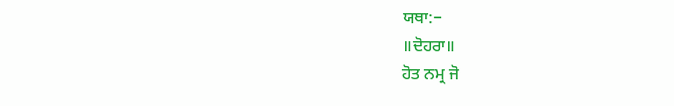ਯਥਾ:−
॥ਦੋਹਰਾ॥
ਹੋਤ ਨਮ੍ਰ ਜੋ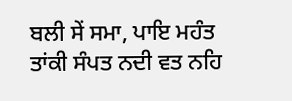ਬਲੀ ਸੇਂ ਸਮਾ, ਪਾਇ ਮਹੰਤ
ਤਾਂਕੀ ਸੰਪਤ ਨਦੀ ਵਤ ਨਹਿ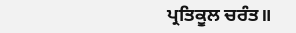ਪ੍ਰਤਿਕੂਲ ਚਰੰਤ॥